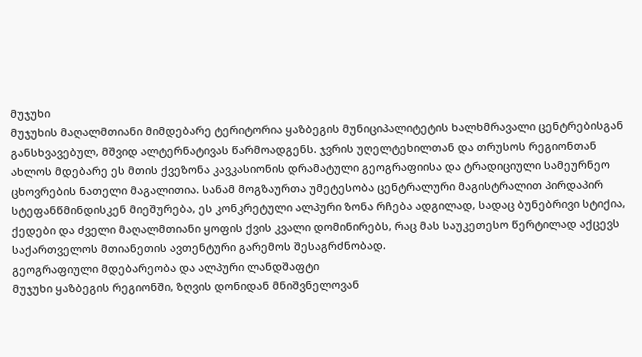მუჯუხი
მუჯუხის მაღალმთიანი მიმდებარე ტერიტორია ყაზბეგის მუნიციპალიტეტის ხალხმრავალი ცენტრებისგან განსხვავებულ, მშვიდ ალტერნატივას წარმოადგენს. ჯვრის უღელტეხილთან და თრუსოს რეგიონთან ახლოს მდებარე ეს მთის ქვეზონა კავკასიონის დრამატული გეოგრაფიისა და ტრადიციული სამეურნეო ცხოვრების ნათელი მაგალითია. სანამ მოგზაურთა უმეტესობა ცენტრალური მაგისტრალით პირდაპირ სტეფანწმინდისკენ მიეშურება, ეს კონკრეტული ალპური ზონა რჩება ადგილად, სადაც ბუნებრივი სტიქია, ქედები და ძველი მაღალმთიანი ყოფის ქვის კვალი დომინირებს, რაც მას საუკეთესო წერტილად აქცევს საქართველოს მთიანეთის ავთენტური გარემოს შესაგრძნობად.
გეოგრაფიული მდებარეობა და ალპური ლანდშაფტი
მუჯუხი ყაზბეგის რეგიონში, ზღვის დონიდან მნიშვნელოვან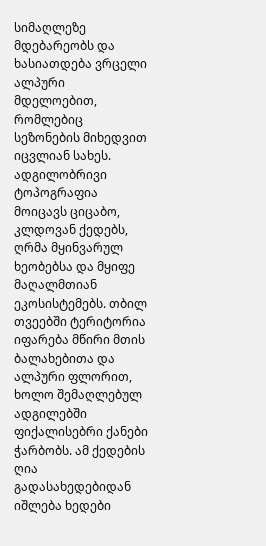სიმაღლეზე მდებარეობს და ხასიათდება ვრცელი ალპური მდელოებით, რომლებიც სეზონების მიხედვით იცვლიან სახეს. ადგილობრივი ტოპოგრაფია მოიცავს ციცაბო, კლდოვან ქედებს, ღრმა მყინვარულ ხეობებსა და მყიფე მაღალმთიან ეკოსისტემებს. თბილ თვეებში ტერიტორია იფარება მწირი მთის ბალახებითა და ალპური ფლორით, ხოლო შემაღლებულ ადგილებში ფიქალისებრი ქანები ჭარბობს. ამ ქედების ღია გადასახედებიდან იშლება ხედები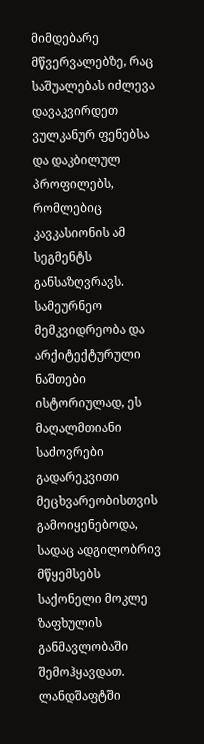მიმდებარე მწვერვალებზე, რაც საშუალებას იძლევა დავაკვირდეთ ვულკანურ ფენებსა და დაკბილულ პროფილებს, რომლებიც კავკასიონის ამ სეგმენტს განსაზღვრავს.
სამეურნეო მემკვიდრეობა და არქიტექტურული ნაშთები
ისტორიულად, ეს მაღალმთიანი საძოვრები გადარეკვითი მეცხვარეობისთვის გამოიყენებოდა, სადაც ადგილობრივ მწყემსებს საქონელი მოკლე ზაფხულის განმავლობაში შემოჰყავდათ. ლანდშაფტში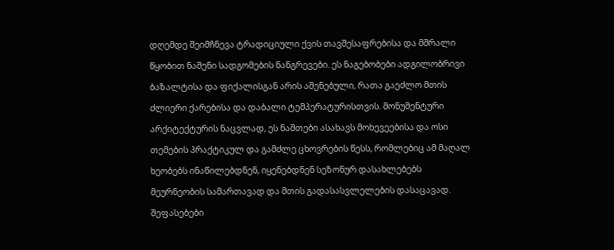დღემდე შეიმჩნევა ტრადიციული ქვის თავშესაფრებისა და მშრალი წყობით ნაშენი სადგომების ნანგრევები. ეს ნაგებობები ადგილობრივი ბაზალტისა და ფიქალისგან არის აშენებული, რათა გაეძლო მთის ძლიერი ქარებისა და დაბალი ტემპერატურისთვის. მონუმენტური არქიტექტურის ნაცვლად, ეს ნაშთები ასახავს მოხევეებისა და ოსი თემების პრაქტიკულ და გამძლე ცხოვრების წესს, რომლებიც ამ მაღალ ხეობებს ინაწილებდნენ, იყენებდნენ სეზონურ დასახლებებს მეურნეობის სამართავად და მთის გადასასვლელების დასაცავად.
შეფასებები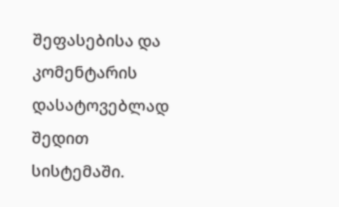შეფასებისა და კომენტარის დასატოვებლად შედით სისტემაში.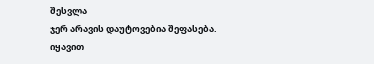შესვლა
ჯერ არავის დაუტოვებია შეფასება. იყავით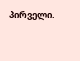პირველი.